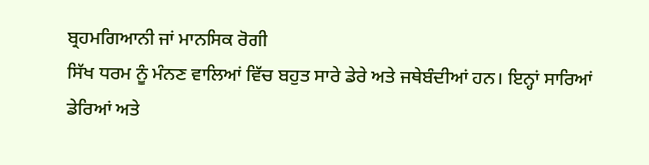ਬ੍ਰਹਮਗਿਆਨੀ ਜਾਂ ਮਾਨਸਿਕ ਰੋਗੀ
ਸਿੱਖ ਧਰਮ ਨੂੰ ਮੰਨਣ ਵਾਲਿਆਂ ਵਿੱਚ ਬਹੁਤ ਸਾਰੇ ਡੇਰੇ ਅਤੇ ਜਥੇਬੰਦੀਆਂ ਹਨ। ਇਨ੍ਹਾਂ ਸਾਰਿਆਂ ਡੇਰਿਆਂ ਅਤੇ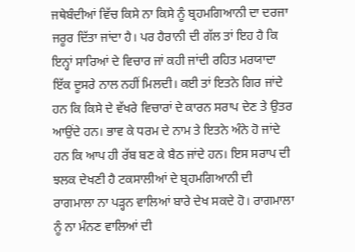ਜਥੇਬੰਦੀਆਂ ਵਿੱਚ ਕਿਸੇ ਨਾ ਕਿਸੇ ਨੂੰ ਬ੍ਰਹਮਗਿਆਨੀ ਦਾ ਦਰਜਾ ਜਰੂਰ ਦਿੱਤਾ ਜਾਂਦਾ ਹੈ। ਪਰ ਹੈਰਾਨੀ ਦੀ ਗੱਲ ਤਾਂ ਇਹ ਹੈ ਕਿ ਇਨ੍ਹਾਂ ਸਾਰਿਆਂ ਦੇ ਵਿਚਾਰ ਜਾਂ ਕਹੀ ਜਾਂਦੀ ਰਹਿਤ ਮਰਯਾਦਾ ਇੱਕ ਦੂਸਰੇ ਨਾਲ ਨਹੀਂ ਮਿਲਦੀ। ਕਈ ਤਾਂ ਇਤਨੇ ਗਿਰ ਜਾਂਦੇ ਹਨ ਕਿ ਕਿਸੇ ਦੇ ਵੱਖਰੇ ਵਿਚਾਰਾਂ ਦੇ ਕਾਰਨ ਸਰਾਪ ਦੇਣ ਤੇ ਉਤਰ ਆਉਂਦੇ ਹਨ। ਭਾਵ ਕੇ ਧਰਮ ਦੇ ਨਾਮ ਤੇ ਇਤਨੇ ਅੰਨੇ ਹੋ ਜਾਂਦੇ ਹਨ ਕਿ ਆਪ ਹੀ ਰੱਬ ਬਣ ਕੇ ਬੈਠ ਜਾਂਦੇ ਹਨ। ਇਸ ਸਰਾਪ ਦੀ ਝਲਕ ਦੇਖਣੀ ਹੈ ਟਕਸਾਲੀਆਂ ਦੇ ਬ੍ਰਹਮਗਿਆਨੀ ਦੀ ਰਾਗਮਾਲਾ ਨਾ ਪੜ੍ਹਨ ਵਾਲਿਆਂ ਬਾਰੇ ਦੇਖ ਸਕਦੇ ਹੋ। ਰਾਗਮਾਲਾ ਨੂੰ ਨਾ ਮੰਨਣ ਵਾਲਿਆਂ ਦੀ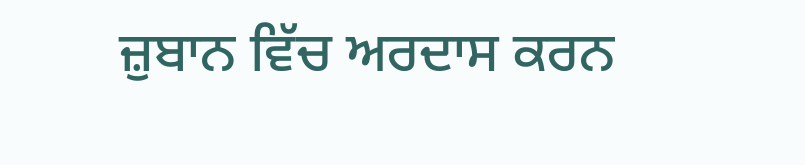ਜ਼ੁਬਾਨ ਵਿੱਚ ਅਰਦਾਸ ਕਰਨ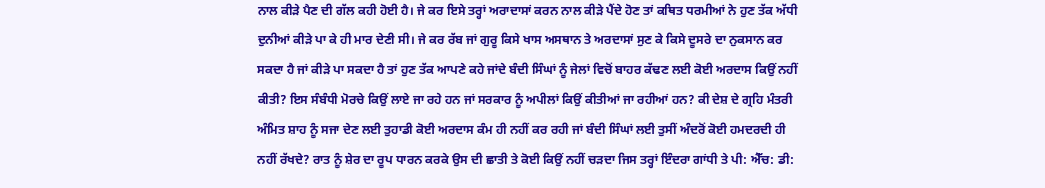ਨਾਲ ਕੀੜੇ ਪੈਣ ਦੀ ਗੱਲ ਕਹੀ ਹੋਈ ਹੈ। ਜੇ ਕਰ ਇਸੇ ਤਰ੍ਹਾਂ ਅਰਾਦਾਸਾਂ ਕਰਨ ਨਾਲ ਕੀੜੇ ਪੈਂਦੇ ਹੋਣ ਤਾਂ ਕਥਿਤ ਧਰਮੀਆਂ ਨੇ ਹੁਣ ਤੱਕ ਅੱਧੀ ਦੁਨੀਆਂ ਕੀੜੇ ਪਾ ਕੇ ਹੀ ਮਾਰ ਦੇਣੀ ਸੀ। ਜੇ ਕਰ ਰੱਬ ਜਾਂ ਗੁਰੂ ਕਿਸੇ ਖਾਸ ਅਸਥਾਨ ਤੇ ਅਰਦਾਸਾਂ ਸੁਣ ਕੇ ਕਿਸੇ ਦੂਸਰੇ ਦਾ ਨੁਕਸਾਨ ਕਰ ਸਕਦਾ ਹੈ ਜਾਂ ਕੀੜੇ ਪਾ ਸਕਦਾ ਹੈ ਤਾਂ ਹੁਣ ਤੱਕ ਆਪਣੇ ਕਹੇ ਜਾਂਦੇ ਬੰਦੀ ਸਿੰਘਾਂ ਨੂੰ ਜੇਲਾਂ ਵਿਚੋਂ ਬਾਹਰ ਕੱਢਣ ਲਈ ਕੋਈ ਅਰਦਾਸ ਕਿਉਂ ਨਹੀਂ ਕੀਤੀ? ਇਸ ਸੰਬੰਧੀ ਮੋਰਚੇ ਕਿਉਂ ਲਾਏ ਜਾ ਰਹੇ ਹਨ ਜਾਂ ਸਰਕਾਰ ਨੂੰ ਅਪੀਲਾਂ ਕਿਉਂ ਕੀਤੀਆਂ ਜਾ ਰਹੀਆਂ ਹਨ? ਕੀ ਦੇਸ਼ ਦੇ ਗ੍ਰਹਿ ਮੰਤਰੀ ਅੰਮਿਤ ਸ਼ਾਹ ਨੂੰ ਸਜਾ ਦੇਣ ਲਈ ਤੁਹਾਡੀ ਕੋਈ ਅਰਦਾਸ ਕੰਮ ਹੀ ਨਹੀਂ ਕਰ ਰਹੀ ਜਾਂ ਬੰਦੀ ਸਿੰਘਾਂ ਲਈ ਤੁਸੀਂ ਅੰਦਰੋਂ ਕੋਈ ਹਮਦਰਦੀ ਹੀ ਨਹੀਂ ਰੱਖਦੇ? ਰਾਤ ਨੂੰ ਸ਼ੇਰ ਦਾ ਰੂਪ ਧਾਰਨ ਕਰਕੇ ਉਸ ਦੀ ਛਾਤੀ ਤੇ ਕੋਈ ਕਿਉਂ ਨਹੀਂ ਚੜਦਾ ਜਿਸ ਤਰ੍ਹਾਂ ਇੰਦਰਾ ਗਾਂਧੀ ਤੇ ਪੀ: ਐੱਚ: ਡੀ: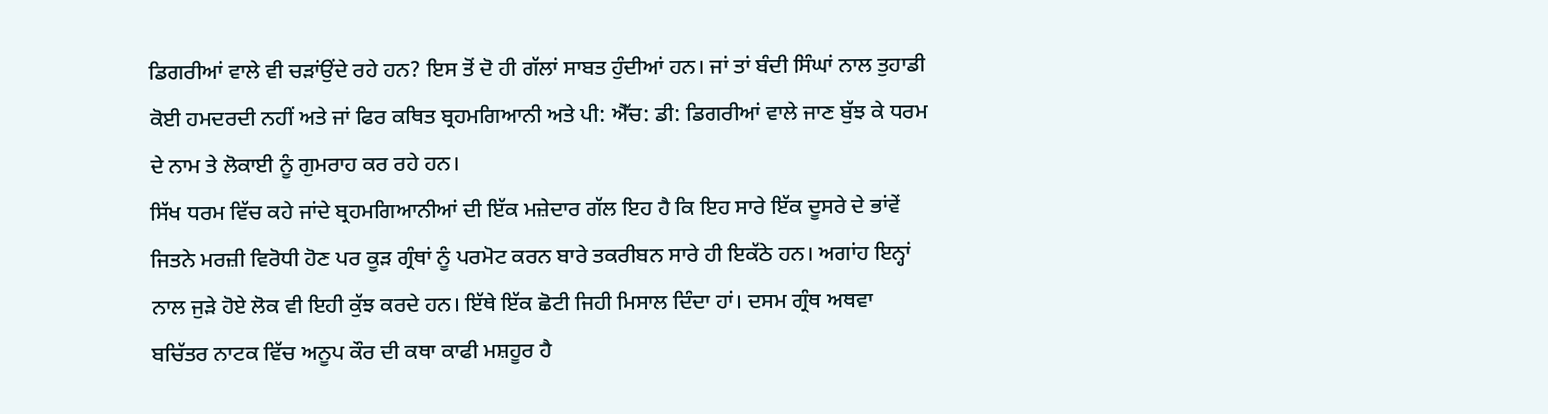ਡਿਗਰੀਆਂ ਵਾਲੇ ਵੀ ਚੜਾਂਉਂਦੇ ਰਹੇ ਹਨ? ਇਸ ਤੋਂ ਦੋ ਹੀ ਗੱਲਾਂ ਸਾਬਤ ਹੁੰਦੀਆਂ ਹਨ। ਜਾਂ ਤਾਂ ਬੰਦੀ ਸਿੰਘਾਂ ਨਾਲ ਤੁਹਾਡੀ ਕੋਈ ਹਮਦਰਦੀ ਨਹੀਂ ਅਤੇ ਜਾਂ ਫਿਰ ਕਥਿਤ ਬ੍ਰਹਮਗਿਆਨੀ ਅਤੇ ਪੀ: ਐੱਚ: ਡੀ: ਡਿਗਰੀਆਂ ਵਾਲੇ ਜਾਣ ਬੁੱਝ ਕੇ ਧਰਮ ਦੇ ਨਾਮ ਤੇ ਲੋਕਾਈ ਨੂੰ ਗੁਮਰਾਹ ਕਰ ਰਹੇ ਹਨ।
ਸਿੱਖ ਧਰਮ ਵਿੱਚ ਕਹੇ ਜਾਂਦੇ ਬ੍ਰਹਮਗਿਆਨੀਆਂ ਦੀ ਇੱਕ ਮਜ਼ੇਦਾਰ ਗੱਲ ਇਹ ਹੈ ਕਿ ਇਹ ਸਾਰੇ ਇੱਕ ਦੂਸਰੇ ਦੇ ਭਾਂਵੇਂ ਜਿਤਨੇ ਮਰਜ਼ੀ ਵਿਰੋਧੀ ਹੋਣ ਪਰ ਕੂੜ ਗ੍ਰੰਥਾਂ ਨੂੰ ਪਰਮੋਟ ਕਰਨ ਬਾਰੇ ਤਕਰੀਬਨ ਸਾਰੇ ਹੀ ਇਕੱਠੇ ਹਨ। ਅਗਾਂਹ ਇਨ੍ਹਾਂ ਨਾਲ ਜੁੜੇ ਹੋਏ ਲੋਕ ਵੀ ਇਹੀ ਕੁੱਝ ਕਰਦੇ ਹਨ। ਇੱਥੇ ਇੱਕ ਛੋਟੀ ਜਿਹੀ ਮਿਸਾਲ ਦਿੰਦਾ ਹਾਂ। ਦਸਮ ਗ੍ਰੰਥ ਅਥਵਾ ਬਚਿੱਤਰ ਨਾਟਕ ਵਿੱਚ ਅਨੂਪ ਕੌਰ ਦੀ ਕਥਾ ਕਾਫੀ ਮਸ਼ਹੂਰ ਹੈ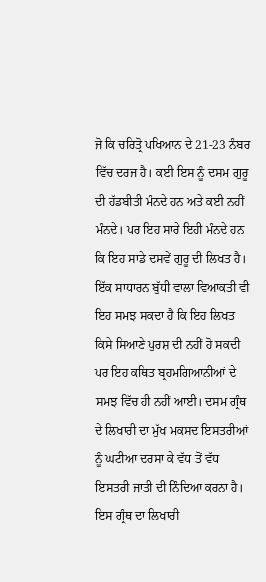ਜੋ ਕਿ ਚਰਿਤ੍ਰੋ ਪਖਿਆਨ ਦੇ 21-23 ਨੰਬਰ ਵਿੱਚ ਦਰਜ ਹੈ। ਕਈ ਇਸ ਨੂੰ ਦਸਮ ਗੁਰੂ ਦੀ ਹੱਡਬੀਤੀ ਮੰਨਦੇ ਹਨ ਅਤੇ ਕਈ ਨਹੀਂ ਮੰਨਦੇ। ਪਰ ਇਹ ਸਾਰੇ ਇਹੀ ਮੰਨਦੇ ਹਨ ਕਿ ਇਹ ਸਾਡੇ ਦਸਵੇਂ ਗੁਰੂ ਦੀ ਲਿਖਤ ਹੈ। ਇੱਕ ਸਾਧਾਰਨ ਬੁੱਧੀ ਵਾਲਾ ਵਿਆਕਤੀ ਵੀ ਇਹ ਸਮਝ ਸਕਦਾ ਹੈ ਕਿ ਇਹ ਲਿਖਤ ਕਿਸੇ ਸਿਆਣੇ ਪੁਰਸ਼ ਦੀ ਨਹੀਂ ਹੋ ਸਕਦੀ ਪਰ ਇਹ ਕਥਿਤ ਬ੍ਰਹਮਗਿਆਨੀਆਂ ਦੇ ਸਮਝ ਵਿੱਚ ਹੀ ਨਹੀਂ ਆਈ। ਦਸਮ ਗ੍ਰੰਥ ਦੇ ਲਿਖਾਰੀ ਦਾ ਮੁੱਖ ਮਕਸਦ ਇਸਤਰੀਆਂ ਨੂੰ ਘਟੀਆ ਦਰਸਾ ਕੇ ਵੱਧ ਤੋਂ ਵੱਧ ਇਸਤਰੀ ਜਾਤੀ ਦੀ ਨਿੰਦਿਆ ਕਰਨਾ ਹੈ। ਇਸ ਗ੍ਰੰਥ ਦਾ ਲਿਖਾਰੀ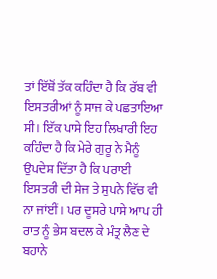ਤਾਂ ਇੱਥੋਂ ਤੱਕ ਕਹਿੰਦਾ ਹੈ ਕਿ ਰੱਬ ਵੀ ਇਸਤਰੀਆਂ ਨੂੰ ਸਾਜ ਕੇ ਪਛਤਾਇਆ ਸੀ। ਇੱਕ ਪਾਸੇ ਇਹ ਲਿਖਾਰੀ ਇਹ ਕਹਿੰਦਾ ਹੈ ਕਿ ਮੇਰੇ ਗੁਰੂ ਨੇ ਮੈਨੂੰ ਉਪਦੇਸ਼ ਦਿੱਤਾ ਹੈ ਕਿ ਪਰਾਈ ਇਸਤਰੀ ਦੀ ਸੇਜ ਤੇ ਸੁਪਨੇ ਵਿੱਚ ਵੀ ਨਾ ਜਾਂਈਂ। ਪਰ ਦੂਸਰੇ ਪਾਸੇ ਆਪ ਹੀ ਰਾਤ ਨੂੰ ਭੇਸ ਬਦਲ ਕੇ ਮੰਤ੍ਰ ਲੈਣ ਦੇ ਬਹਾਨੇ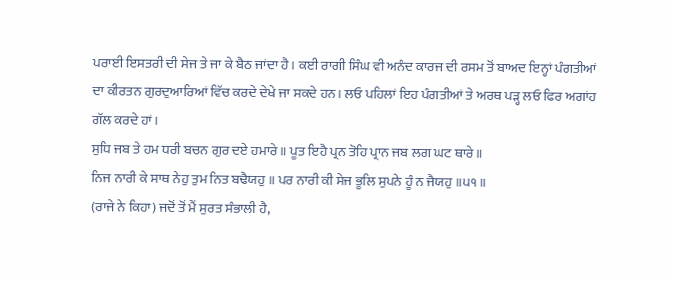ਪਰਾਈ ਇਸਤਰੀ ਦੀ ਸੇਜ ਤੇ ਜਾ ਕੇ ਬੈਠ ਜਾਂਦਾ ਹੈ। ਕਈ ਰਾਗੀ ਸਿੰਘ ਵੀ ਅਨੰਦ ਕਾਰਜ ਦੀ ਰਸਮ ਤੋਂ ਬਾਅਦ ਇਨ੍ਹਾਂ ਪੰਗਤੀਆਂ ਦਾ ਕੀਰਤਨ ਗੁਰਦੁਆਰਿਆਂ ਵਿੱਚ ਕਰਦੇ ਦੇਖੇ ਜਾ ਸਕਦੇ ਹਨ। ਲਓ ਪਹਿਲਾਂ ਇਹ ਪੰਗਤੀਆਂ ਤੇ ਅਰਥ ਪੜ੍ਹ ਲਓ ਫਿਰ ਅਗਾਂਹ ਗੱਲ ਕਰਦੇ ਹਾਂ।
ਸੁਧਿ ਜਬ ਤੇ ਹਮ ਧਰੀ ਬਚਨ ਗੁਰ ਦਏ ਹਮਾਰੇ ॥ ਪੂਤ ਇਹੈ ਪ੍ਰਨ ਤੋਹਿ ਪ੍ਰਾਨ ਜਬ ਲਗ ਘਟ ਥਾਰੇ ॥
ਨਿਜ ਨਾਰੀ ਕੇ ਸਾਥ ਨੇਹੁ ਤੁਮ ਨਿਤ ਬਢੈਯਹੁ ॥ ਪਰ ਨਾਰੀ ਕੀ ਸੇਜ ਭੂਲਿ ਸੁਪਨੇ ਹੂੰ ਨ ਜੈਯਹੁ ॥੫੧॥
(ਰਾਜੇ ਨੇ ਕਿਹਾ) ਜਦੋਂ ਤੋਂ ਮੈਂ ਸੁਰਤ ਸੰਭਾਲੀ ਹੈ,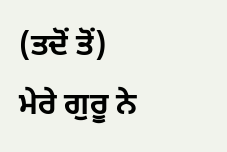(ਤਦੋਂ ਤੋਂ) ਮੇਰੇ ਗੁਰੂ ਨੇ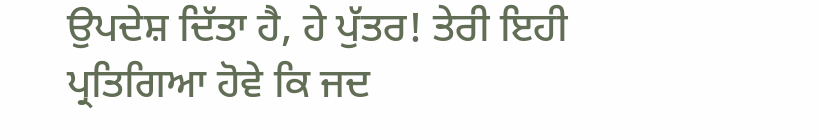ਉਪਦੇਸ਼ ਦਿੱਤਾ ਹੈ, ਹੇ ਪੁੱਤਰ! ਤੇਰੀ ਇਹੀ ਪ੍ਰਤਿਗਿਆ ਹੋਵੇ ਕਿ ਜਦ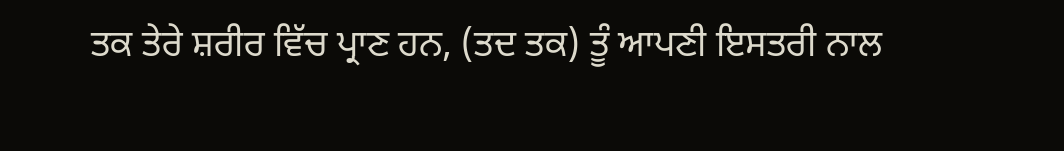ਤਕ ਤੇਰੇ ਸ਼ਰੀਰ ਵਿੱਚ ਪ੍ਰਾਣ ਹਨ, (ਤਦ ਤਕ) ਤੂੰ ਆਪਣੀ ਇਸਤਰੀ ਨਾਲ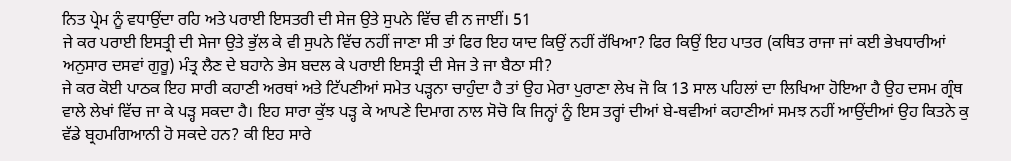ਨਿਤ ਪ੍ਰੇਮ ਨੂੰ ਵਧਾਉਂਦਾ ਰਹਿ ਅਤੇ ਪਰਾਈ ਇਸਤਰੀ ਦੀ ਸੇਜ ਉਤੇ ਸੁਪਨੇ ਵਿੱਚ ਵੀ ਨ ਜਾਈਂ। 51
ਜੇ ਕਰ ਪਰਾਈ ਇਸਤ੍ਰੀ ਦੀ ਸੇਜਾ ਉਤੇ ਭੁੱਲ ਕੇ ਵੀ ਸੁਪਨੇ ਵਿੱਚ ਨਹੀਂ ਜਾਣਾ ਸੀ ਤਾਂ ਫਿਰ ਇਹ ਯਾਦ ਕਿਉਂ ਨਹੀਂ ਰੱਖਿਆ? ਫਿਰ ਕਿਉਂ ਇਹ ਪਾਤਰ (ਕਥਿਤ ਰਾਜਾ ਜਾਂ ਕਈ ਭੇਖਧਾਰੀਆਂ ਅਨੁਸਾਰ ਦਸਵਾਂ ਗੁਰੂ) ਮੰਤ੍ਰ ਲੈਣ ਦੇ ਬਹਾਨੇ ਭੇਸ ਬਦਲ ਕੇ ਪਰਾਈ ਇਸਤ੍ਰੀ ਦੀ ਸੇਜ ਤੇ ਜਾ ਬੈਠਾ ਸੀ?
ਜੇ ਕਰ ਕੋਈ ਪਾਠਕ ਇਹ ਸਾਰੀ ਕਹਾਣੀ ਅਰਥਾਂ ਅਤੇ ਟਿੱਪਣੀਆਂ ਸਮੇਤ ਪੜ੍ਹਨਾ ਚਾਹੁੰਦਾ ਹੈ ਤਾਂ ਉਹ ਮੇਰਾ ਪੁਰਾਣਾ ਲੇਖ ਜੋ ਕਿ 13 ਸਾਲ ਪਹਿਲਾਂ ਦਾ ਲਿਖਿਆ ਹੋਇਆ ਹੈ ਉਹ ਦਸਮ ਗ੍ਰੰਥ ਵਾਲੇ ਲੇਖਾਂ ਵਿੱਚ ਜਾ ਕੇ ਪੜ੍ਹ ਸਕਦਾ ਹੈ। ਇਹ ਸਾਰਾ ਕੁੱਝ ਪੜ੍ਹ ਕੇ ਆਪਣੇ ਦਿਮਾਗ ਨਾਲ ਸੋਚੋ ਕਿ ਜਿਨ੍ਹਾਂ ਨੂੰ ਇਸ ਤਰ੍ਹਾਂ ਦੀਆਂ ਬੇ-ਥਵੀਆਂ ਕਹਾਣੀਆਂ ਸਮਝ ਨਹੀਂ ਆਉਂਦੀਆਂ ਉਹ ਕਿਤਨੇ ਕੁ ਵੱਡੇ ਬ੍ਰਹਮਗਿਆਨੀ ਹੋ ਸਕਦੇ ਹਨ? ਕੀ ਇਹ ਸਾਰੇ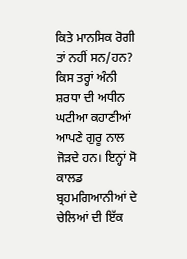ਕਿਤੇ ਮਾਨਸਿਕ ਰੋਗੀ ਤਾਂ ਨਹੀਂ ਸਨ/ਹਨ? ਕਿਸ ਤਰ੍ਹਾਂ ਅੰਨੀ ਸ਼ਰਧਾ ਦੀ ਅਧੀਨ ਘਟੀਆ ਕਹਾਣੀਆਂ ਆਪਣੇ ਗੁਰੂ ਨਾਲ ਜੋੜਦੇ ਹਨ। ਇਨ੍ਹਾਂ ਸੋ ਕਾਲਡ ਬ੍ਰਹਮਗਿਆਨੀਆਂ ਦੇ ਚੇਲਿਆਂ ਦੀ ਇੱਕ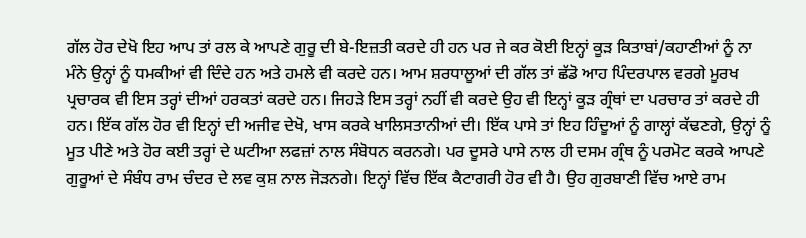ਗੱਲ ਹੋਰ ਦੇਖੋ ਇਹ ਆਪ ਤਾਂ ਰਲ ਕੇ ਆਪਣੇ ਗੁਰੂ ਦੀ ਬੇ-ਇਜ਼ਤੀ ਕਰਦੇ ਹੀ ਹਨ ਪਰ ਜੇ ਕਰ ਕੋਈ ਇਨ੍ਹਾਂ ਕੂੜ ਕਿਤਾਬਾਂ/ਕਹਾਣੀਆਂ ਨੂੰ ਨਾ ਮੰਨੇ ਉਨ੍ਹਾਂ ਨੂੰ ਧਮਕੀਆਂ ਵੀ ਦਿੰਦੇ ਹਨ ਅਤੇ ਹਮਲੇ ਵੀ ਕਰਦੇ ਹਨ। ਆਮ ਸ਼ਰਧਾਲੂਆਂ ਦੀ ਗੱਲ ਤਾਂ ਛੱਡੋ ਆਹ ਪਿੰਦਰਪਾਲ ਵਰਗੇ ਮੂਰਖ ਪ੍ਰਚਾਰਕ ਵੀ ਇਸ ਤਰ੍ਹਾਂ ਦੀਆਂ ਹਰਕਤਾਂ ਕਰਦੇ ਹਨ। ਜਿਹੜੇ ਇਸ ਤਰ੍ਹਾਂ ਨਹੀਂ ਵੀ ਕਰਦੇ ਉਹ ਵੀ ਇਨ੍ਹਾਂ ਕੂੜ ਗ੍ਰੰਥਾਂ ਦਾ ਪਰਚਾਰ ਤਾਂ ਕਰਦੇ ਹੀ ਹਨ। ਇੱਕ ਗੱਲ ਹੋਰ ਵੀ ਇਨ੍ਹਾਂ ਦੀ ਅਜੀਵ ਦੇਖੋ, ਖਾਸ ਕਰਕੇ ਖਾਲਿਸਤਾਨੀਆਂ ਦੀ। ਇੱਕ ਪਾਸੇ ਤਾਂ ਇਹ ਹਿੰਦੂਆਂ ਨੂੰ ਗਾਲ੍ਹਾਂ ਕੱਢਣਗੇ, ਉਨ੍ਹਾਂ ਨੂੰ ਮੂਤ ਪੀਣੇ ਅਤੇ ਹੋਰ ਕਈ ਤਰ੍ਹਾਂ ਦੇ ਘਟੀਆ ਲਫਜ਼ਾਂ ਨਾਲ ਸੰਬੋਧਨ ਕਰਨਗੇ। ਪਰ ਦੂਸਰੇ ਪਾਸੇ ਨਾਲ ਹੀ ਦਸਮ ਗ੍ਰੰਥ ਨੂੰ ਪਰਮੋਟ ਕਰਕੇ ਆਪਣੇ ਗੁਰੂਆਂ ਦੇ ਸੰਬੰਧ ਰਾਮ ਚੰਦਰ ਦੇ ਲਵ ਕੁਸ਼ ਨਾਲ ਜੋੜਨਗੇ। ਇਨ੍ਹਾਂ ਵਿੱਚ ਇੱਕ ਕੈਟਾਗਰੀ ਹੋਰ ਵੀ ਹੈ। ਉਹ ਗੁਰਬਾਣੀ ਵਿੱਚ ਆਏ ਰਾਮ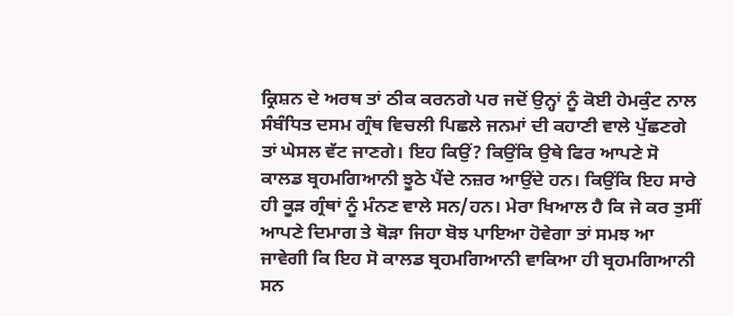ਕ੍ਰਿਸ਼ਨ ਦੇ ਅਰਥ ਤਾਂ ਠੀਕ ਕਰਨਗੇ ਪਰ ਜਦੋਂ ਉਨ੍ਹਾਂ ਨੂੰ ਕੋਈ ਹੇਮਕੁੰਟ ਨਾਲ ਸੰਬੰਧਿਤ ਦਸਮ ਗ੍ਰੰਥ ਵਿਚਲੀ ਪਿਛਲੇ ਜਨਮਾਂ ਦੀ ਕਹਾਣੀ ਵਾਲੇ ਪੁੱਛਣਗੇ ਤਾਂ ਘੇਸਲ ਵੱਟ ਜਾਣਗੇ। ਇਹ ਕਿਉਂ? ਕਿਉਂਕਿ ਉਥੇ ਫਿਰ ਆਪਣੇ ਸੋ ਕਾਲਡ ਬ੍ਰਹਮਗਿਆਨੀ ਝੂਠੇ ਪੈਂਦੇ ਨਜ਼ਰ ਆਉਂਦੇ ਹਨ। ਕਿਉਂਕਿ ਇਹ ਸਾਰੇ ਹੀ ਕੂੜ ਗ੍ਰੰਥਾਂ ਨੂੰ ਮੰਨਣ ਵਾਲੇ ਸਨ/ਹਨ। ਮੇਰਾ ਖਿਆਲ ਹੈ ਕਿ ਜੇ ਕਰ ਤੁਸੀਂ ਆਪਣੇ ਦਿਮਾਗ ਤੇ ਥੋੜਾ ਜਿਹਾ ਬੋਝ ਪਾਇਆ ਹੋਵੇਗਾ ਤਾਂ ਸਮਝ ਆ ਜਾਵੇਗੀ ਕਿ ਇਹ ਸੋ ਕਾਲਡ ਬ੍ਰਹਮਗਿਆਨੀ ਵਾਕਿਆ ਹੀ ਬ੍ਰਹਮਗਿਆਨੀ ਸਨ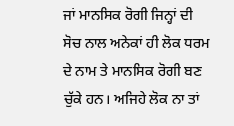ਜਾਂ ਮਾਨਸਿਕ ਰੋਗੀ ਜਿਨ੍ਹਾਂ ਦੀ ਸੋਚ ਨਾਲ ਅਨੇਕਾਂ ਹੀ ਲੋਕ ਧਰਮ ਦੇ ਨਾਮ ਤੇ ਮਾਨਸਿਕ ਰੋਗੀ ਬਣ ਚੁੱਕੇ ਹਨ। ਅਜਿਹੇ ਲੋਕ ਨਾ ਤਾਂ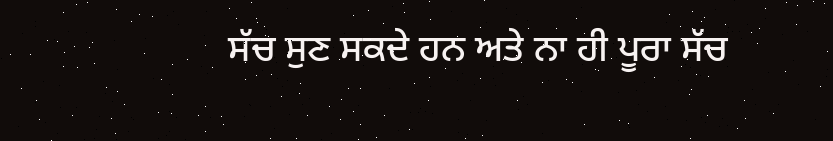ਸੱਚ ਸੁਣ ਸਕਦੇ ਹਨ ਅਤੇ ਨਾ ਹੀ ਪੂਰਾ ਸੱਚ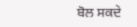ਬੋਲ ਸਕਦੇ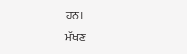ਹਨ।
ਮੱਖਣ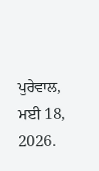ਪੁਰੇਵਾਲ,
ਮਈ 18, 2026.